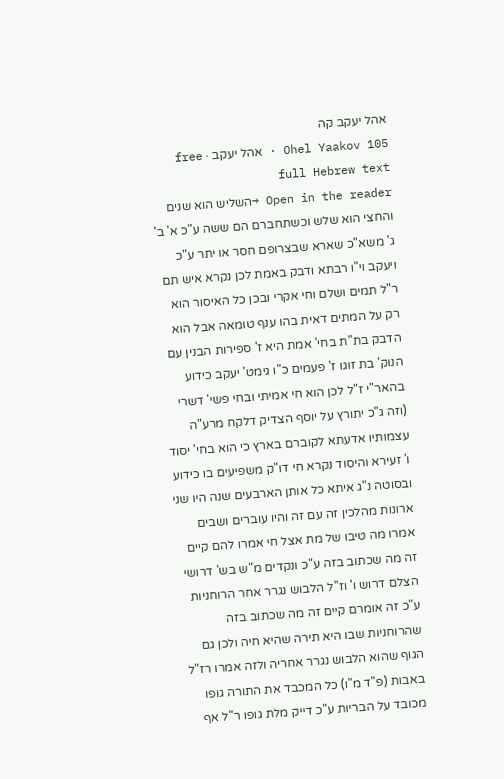אהל יעקב קה
Ohel Yaakov 105 · אהל יעקב · free full Hebrew text
Open in the reader →השליש הוא שנים והחצי הוא שלש וכשתחברם הם ששה ע"כ א' ב' ג' משא"כ שארא שבצרופם חסר או יתר ע"כ ויעקב וי"ו רבתא ודבק באמת לכן נקרא איש תם ר"ל תמים ושלם וחי אקרי ובכן כל האיסור הוא רק על המתים דאית בהו ענף טומאה אבל הוא הדבק בת"ת בחי' אמת היא ז' ספירות הבנין עם הנוק' בת זוגו ז' פעמים כ"ו גימט' יעקב כידוע בהאר"י ז"ל לכן הוא חי אמיתי ובחי פשי' דשרי (וזה ג"כ יתורץ על יוסף הצדיק דלקח מרע"ה עצמותיו אדעתא לקוברם בארץ כי הוא בחי' יסוד ו' זעירא והיסוד נקרא חי דו"ק משפיעים בו כידוע ובסוטה נ"ג איתא כל אותן הארבעים שנה היו שני ארונות מהלכין זה עם זה והיו עוברים ושבים אמרו מה טיבו של מת אצל חי אמרו להם קיים זה מה שכתוב בזה ע"כ ונקדים מ"ש בש' דרושי הצלם דרוש ו' וז"ל הלבוש נגרר אחר הרוחניות ע"כ זה אומרם קיים זה מה שכתוב בזה שהרוחניות שבו היא תירה שהיא חיה ולכן גם הגוף שהוא הלבוש נגרר אחריה ולזה אמרו רז"ל באבות (פ"ד מ"ו) כל המכבד את התורה גופו מכובד על הבריות ע"כ דייק מלת גופו ר"ל אף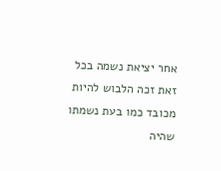אחר יציאת נשמה בכל זאת זכה הלבוש להיות מכובד כמו בעת נשמתו שהיה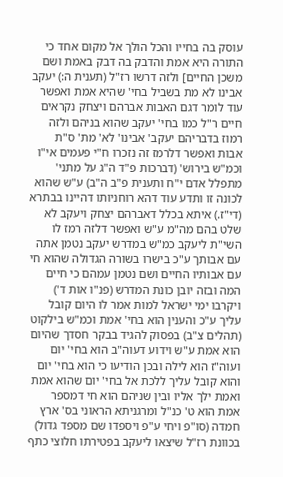עוסק בה בחייו והכל הולך אל מקום אחד כי התורה היא אמת והדבק בה דבק באמת ושם משכן החיים] ולזה דרשו רז"ל (תענית ה:) יעקב אבינו לא מת בשביל בחי' שהיא אמת ואפשר עוד לומר דגם האבות אברהם ויצחק נקראים חיים ר"ל כמו בחי' יעקב שהוא בניהם ולזה רמוז בדבריהם יעקב' אבינו' לא' מת' ס"ת אבות ואפשר דלרמז זה נזכרו ח"י פעמים אי"ו וכמ"ש בירוש' (דברכות פ"ד ה"ג על מתני' מתפלל אדם י"ח ותענית פ"ב ה"ב) ע"ש שהוא לכונה זו ותדע עוד דהא רוחניותו דהיינו בבתרא (די"ז.) איתא בכלל דאברהם יצחק ויעקב לא שלט בהם מה"מ ע"ש ואפשר דלזה רמז לו השי"ת ליעקב כמ"ש במדרש יעקב נטמן אתה עם אבותך ע"כ בישרו בשורה הגדולה שהוא חי עם אבותיו החיים ושם נטמן עמהם כי חיים המה ובזה יובן כונת המדרש (פנ"ו אות ד') ויקרבו ימי ישראל למות אמר לו היום קובל עליך ע"כ והענין הוא בחי' אמת וכמ"ש בילקוט (תהלים צ"ב) בפסוק להגיד בבקר חסדך שהיום הוא אמת ע"ש וידוע דעוה"ב הוא בחי' יום ועוה"ז הוא לילה ובכן הודיעו כי הוא בחי' יום והוא קובל עליך ללכת אל בחי' יום שהוא אמת ואמת ילך אליו ובין שניהם הוא חי דמספר אמת הוא ט' כנ"ל ומרגניתא הראוני בס' ארץ חמדה (סו"פ ויחי ע"פ ויספדו שם מספד גדול) בכוונת רז"ל שיצאו ליעקב בפטירתו חלוצי כתף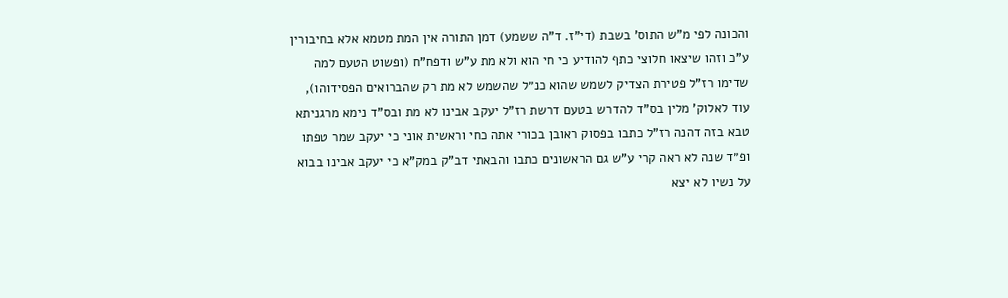והכונה לפי מ"ש התוס' בשבת (די"ז. ד"ה ששמע) דמן התורה אין המת מטמא אלא בחיבורין ע"כ וזהו שיצאו חלוצי כתף להודיע כי חי הוא ולא מת ע"ש ודפח"ח (ופשוט הטעם למה שדימו רז"ל פטירת הצדיק לשמש שהוא כנ״ל שהשמש לא מת רק שהברואים הפסידוהו), עוד לאלוק' מלין בס"ד להדרש בטעם דרשת רז"ל יעקב אבינו לא מת ובס"ד נימא מרגניתא טבא בזה דהנה רז"ל כתבו בפסוק ראובן בכורי אתה כחי וראשית אוני כי יעקב שמר טפתו ופ״ד שנה לא ראה קרי ע"ש גם הראשונים כתבו והבאתי דב"ק במק"א כי יעקב אבינו בבוא על נשיו לא יצא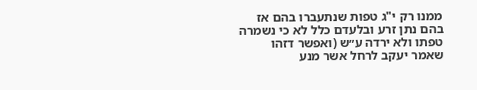ממנו רק י"ג טפות שנתעברו בהם אז בהם נתן זרע ובלעדם כלל לא כי נשמרה טפתו ולא ירדה ע״ש (ואפשר דזהו שאמר יעקב לרחל אשר מנע